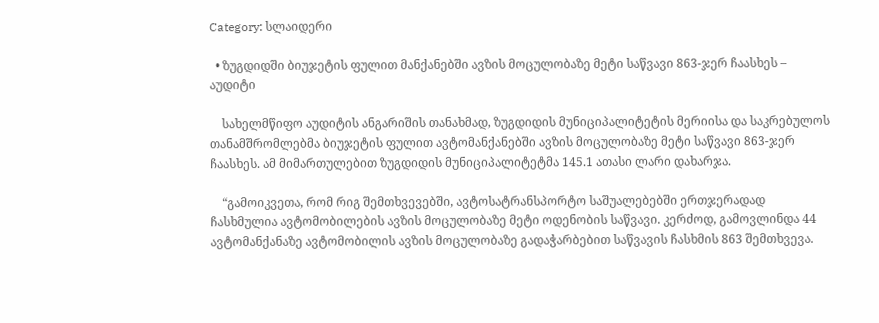Category: სლაიდერი

  • ზუგდიდში ბიუჯეტის ფულით მანქანებში ავზის მოცულობაზე მეტი საწვავი 863-ჯერ ჩაასხეს – აუდიტი

    სახელმწიფო აუდიტის ანგარიშის თანახმად, ზუგდიდის მუნიციპალიტეტის მერიისა და საკრებულოს თანამშრომლებმა ბიუჯეტის ფულით ავტომანქანებში ავზის მოცულობაზე მეტი საწვავი 863-ჯერ ჩაასხეს. ამ მიმართულებით ზუგდიდის მუნიციპალიტეტმა 145.1 ათასი ლარი დახარჯა.

    “გამოიკვეთა, რომ რიგ შემთხვევებში, ავტოსატრანსპორტო საშუალებებში ერთჯერადად ჩასხმულია ავტომობილების ავზის მოცულობაზე მეტი ოდენობის საწვავი. კერძოდ, გამოვლინდა 44 ავტომანქანაზე ავტომობილის ავზის მოცულობაზე გადაჭარბებით საწვავის ჩასხმის 863 შემთხვევა.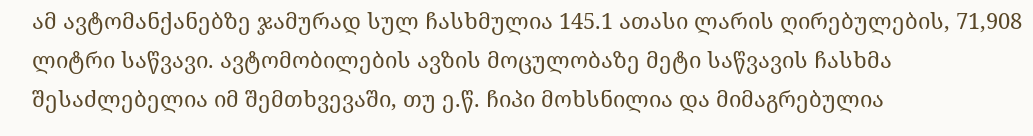ამ ავტომანქანებზე ჯამურად სულ ჩასხმულია 145.1 ათასი ლარის ღირებულების, 71,908 ლიტრი საწვავი. ავტომობილების ავზის მოცულობაზე მეტი საწვავის ჩასხმა შესაძლებელია იმ შემთხვევაში, თუ ე.წ. ჩიპი მოხსნილია და მიმაგრებულია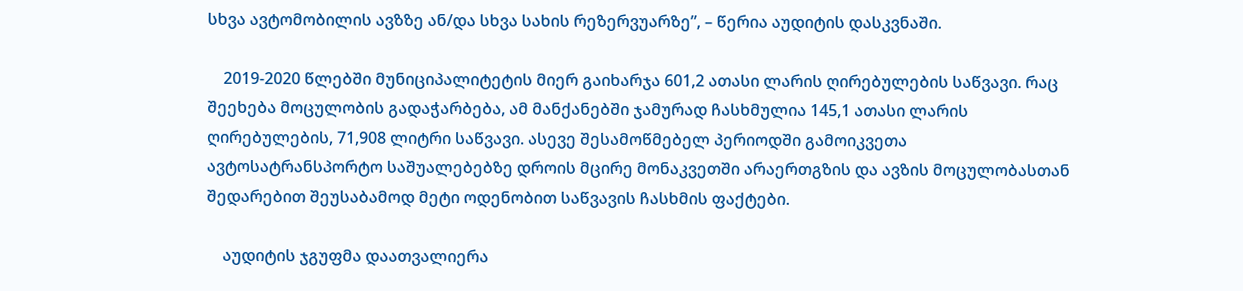სხვა ავტომობილის ავზზე ან/და სხვა სახის რეზერვუარზე”, – წერია აუდიტის დასკვნაში.

    2019-2020 წლებში მუნიციპალიტეტის მიერ გაიხარჯა 601,2 ათასი ლარის ღირებულების საწვავი. რაც შეეხება მოცულობის გადაჭარბება, ამ მანქანებში ჯამურად ჩასხმულია 145,1 ათასი ლარის ღირებულების, 71,908 ლიტრი საწვავი. ასევე შესამოწმებელ პერიოდში გამოიკვეთა ავტოსატრანსპორტო საშუალებებზე დროის მცირე მონაკვეთში არაერთგზის და ავზის მოცულობასთან შედარებით შეუსაბამოდ მეტი ოდენობით საწვავის ჩასხმის ფაქტები.

    აუდიტის ჯგუფმა დაათვალიერა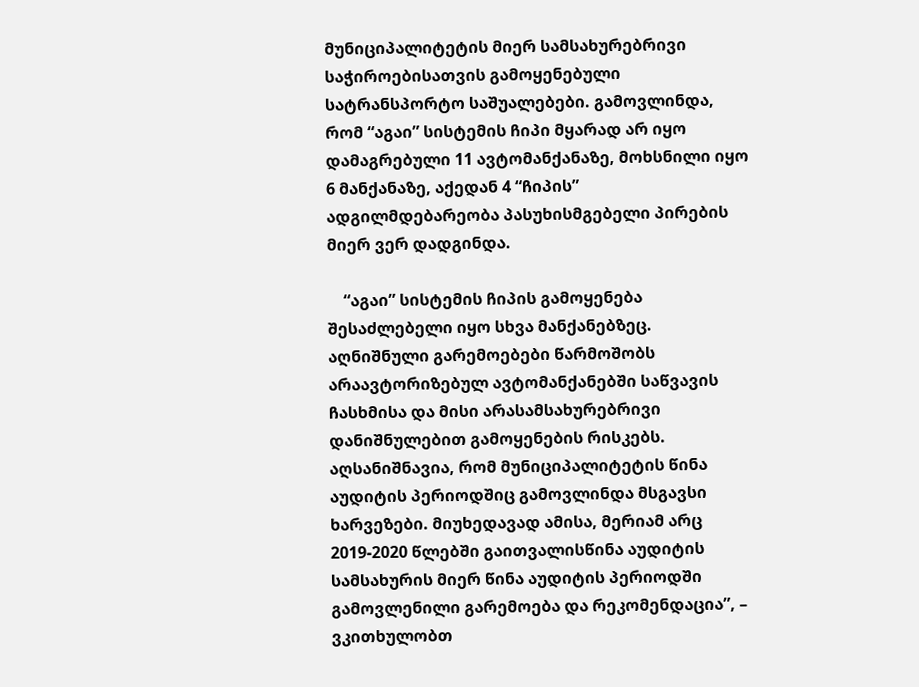მუნიციპალიტეტის მიერ სამსახურებრივი საჭიროებისათვის გამოყენებული სატრანსპორტო საშუალებები. გამოვლინდა, რომ “აგაი” სისტემის ჩიპი მყარად არ იყო დამაგრებული 11 ავტომანქანაზე, მოხსნილი იყო 6 მანქანაზე, აქედან 4 “ჩიპის” ადგილმდებარეობა პასუხისმგებელი პირების მიერ ვერ დადგინდა.

    “აგაი” სისტემის ჩიპის გამოყენება შესაძლებელი იყო სხვა მანქანებზეც. აღნიშნული გარემოებები წარმოშობს არაავტორიზებულ ავტომანქანებში საწვავის ჩასხმისა და მისი არასამსახურებრივი დანიშნულებით გამოყენების რისკებს. აღსანიშნავია, რომ მუნიციპალიტეტის წინა აუდიტის პერიოდშიც გამოვლინდა მსგავსი ხარვეზები. მიუხედავად ამისა, მერიამ არც 2019-2020 წლებში გაითვალისწინა აუდიტის სამსახურის მიერ წინა აუდიტის პერიოდში გამოვლენილი გარემოება და რეკომენდაცია”, – ვკითხულობთ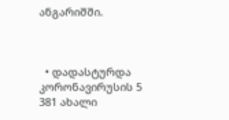ანგარიშში.



  • დადასტურდა კორონავირუსის 5 381 ახალი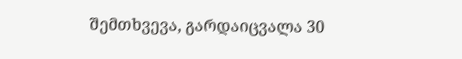შემთხვევა, გარდაიცვალა 30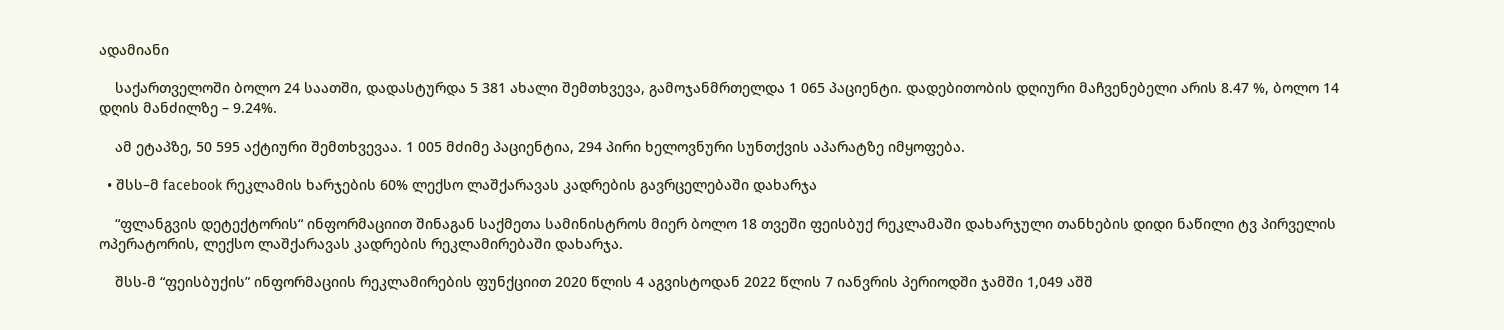ადამიანი

    საქართველოში ბოლო 24 საათში, დადასტურდა 5 381 ახალი შემთხვევა, გამოჯანმრთელდა 1 065 პაციენტი. დადებითობის დღიური მაჩვენებელი არის 8.47 %, ბოლო 14 დღის მანძილზე – 9.24%.

    ამ ეტაპზე, 50 595 აქტიური შემთხვევაა. 1 005 მძიმე პაციენტია, 294 პირი ხელოვნური სუნთქვის აპარატზე იმყოფება.

  • შსს–მ facebook რეკლამის ხარჯების 60% ლექსო ლაშქარავას კადრების გავრცელებაში დახარჯა

    “ფლანგვის დეტექტორის“ ინფორმაციით შინაგან საქმეთა სამინისტროს მიერ ბოლო 18 თვეში ფეისბუქ რეკლამაში დახარჯული თანხების დიდი ნაწილი ტვ პირველის ოპერატორის, ლექსო ლაშქარავას კადრების რეკლამირებაში დახარჯა.

    შსს-მ “ფეისბუქის” ინფორმაციის რეკლამირების ფუნქციით 2020 წლის 4 აგვისტოდან 2022 წლის 7 იანვრის პერიოდში ჯამში 1,049 აშშ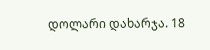დოლარი დახარჯა. 18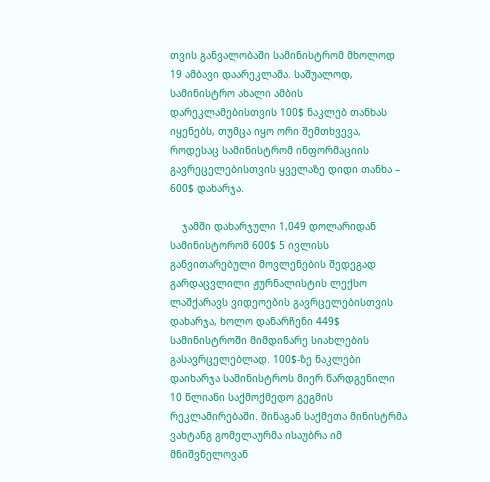თვის განვალობაში სამინისტრომ მხოლოდ 19 ამბავი დაარეკლამა. საშუალოდ, სამინისტრო ახალი ამბის დარეკლამებისთვის 100$ ნაკლებ თანხას იყენებს, თუმცა იყო ორი შემთხვევა, როდესაც სამინისტრომ ინფორმაციის გავრეცელებისთვის ყველაზე დიდი თანხა – 600$ დახარჯა.

    ჯამში დახარჯული 1,049 დოლარიდან სამინისტორომ 600$ 5 ივლისს განვითარებული მოვლენების შედეგად გარდაცვლილი ჟურნალისტის ლექსო ლაშქარავს ვიდეოების გავრცელებისთვის დახარჯა, ხოლო დანარჩენი 449$ სამინისტროში მიმდინარე სიახლების გასავრცელებლად. 100$-ზე ნაკლები დაიხარჯა სამინისტროს მიერ წარდგენილი 10 წლიანი საქმოქმედო გეგმის რეკლამირებაში. შინაგან საქმეთა მინისტრმა ვახტანგ გომელაურმა ისაუბრა იმ მნიშვნელოვან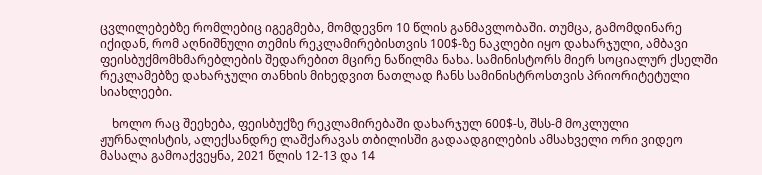ცვლილებებზე რომლებიც იგეგმება, მომდევნო 10 წლის განმავლობაში. თუმცა, გამომდინარე იქიდან, რომ აღნიშნული თემის რეკლამირებისთვის 100$-ზე ნაკლები იყო დახარჯული, ამბავი ფეისბუქმომხმარებლების შედარებით მცირე ნაწილმა ნახა. სამინისტორს მიერ სოციალურ ქსელში რეკლამებზე დახარჯული თანხის მიხედვით ნათლად ჩანს სამინისტროსთვის პრიორიტეტული სიახლეები.

    ხოლო რაც შეეხება, ფეისბუქზე რეკლამირებაში დახარჯულ 600$-ს, შსს-მ მოკლული ჟურნალისტის, ალექსანდრე ლაშქარავას თბილისში გადაადგილების ამსახველი ორი ვიდეო მასალა გამოაქვეყნა, 2021 წლის 12-13 და 14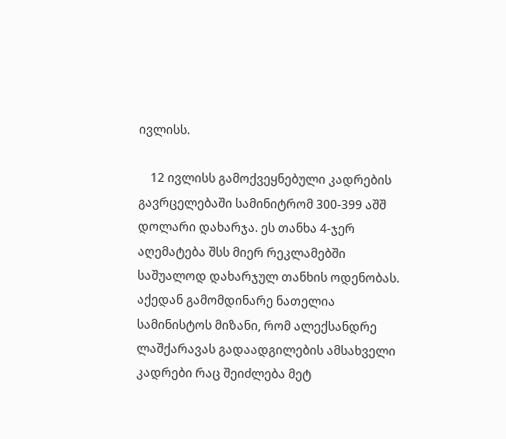ივლისს.

    12 ივლისს გამოქვეყნებული კადრების გავრცელებაში სამინიტრომ 300-399 აშშ დოლარი დახარჯა. ეს თანხა 4-ჯერ აღემატება შსს მიერ რეკლამებში საშუალოდ დახარჯულ თანხის ოდენობას. აქედან გამომდინარე ნათელია სამინისტოს მიზანი, რომ ალექსანდრე ლაშქარავას გადაადგილების ამსახველი კადრები რაც შეიძლება მეტ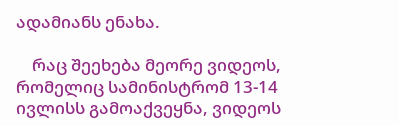ადამიანს ენახა.

    რაც შეეხება მეორე ვიდეოს, რომელიც სამინისტრომ 13-14 ივლისს გამოაქვეყნა, ვიდეოს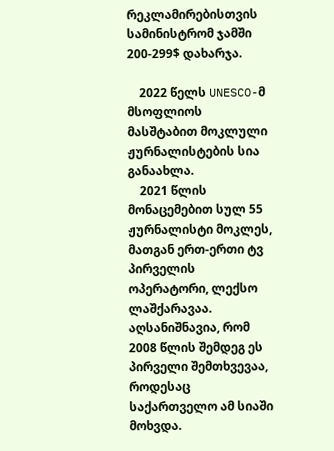რეკლამირებისთვის სამინისტრომ ჯამში 200-299$ დახარჯა.

    2022 წელს UNESCO-მ მსოფლიოს მასშტაბით მოკლული ჟურნალისტების სია განაახლა.
    2021 წლის მონაცემებით სულ 55 ჟურნალისტი მოკლეს, მათგან ერთ-ერთი ტვ პირველის ოპერატორი, ლექსო ლაშქარავაა. აღსანიშნავია, რომ 2008 წლის შემდეგ ეს პირველი შემთხვევაა, როდესაც საქართველო ამ სიაში მოხვდა.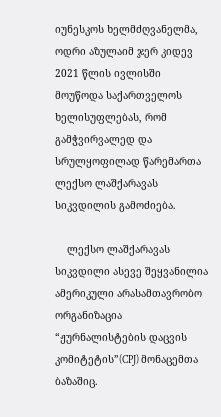იუნესკოს ხელმძღვანელმა, ოდრი აზულაიმ ჯერ კიდევ 2021 წლის ივლისში მოუწოდა საქართველოს ხელისუფლებას, რომ გამჭვირვალედ და სრულყოფილად წარემართა ლექსო ლაშქარავას სიკვდილის გამოძიება.

    ლექსო ლაშქარავას სიკვდილი ასევე შეყვანილია ამერიკული არასამთავრობო ორგანიზაცია “ჟურნალისტების დაცვის კომიტეტის”(CPJ) მონაცემთა ბაზაშიც.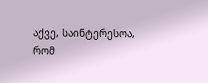აქვე, საინტერესოა, რომ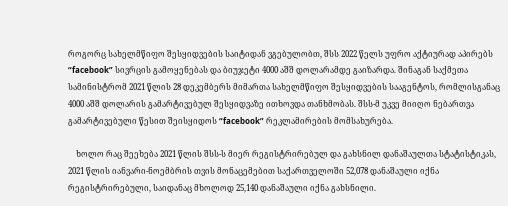როგორც სახელმწიფო შესყიდვების საიტიდან ვგებულობთ, შსს 2022 წელს უფრო აქტიურად აპირებს “facebook” სივრცის გამოყენებას და ბიუჯეტი 4000 აშშ დოლარამდე გაიზარდა. შინაგან საქმეთა სამინისტრომ 2021 წლის 28 დეკემბერს მიმართა სახელმწიფო შესყიდვების სააგენტოს, რომლისგანაც 4000 აშშ დოლარის გამარტივებულ შესყიდვაზე ითხოვდა თანხმობას. შსს-მ უკვე მიიღო ნებართვა გამარტივებული წესით შეისყიდოს “facebook” რეკლამირების მომსახურება.

    ხოლო რაც შეეხება 2021 წლის შსს-ს მიერ რეგისტრირებულ და გახსნილ დანაშაულთა სტატისტიკას, 2021 წლის იანვარი-ნოემბრის თვის მონაცემებით საქართველოში 52,078 დანაშაული იქნა რეგისტრირებული, საიდანაც მხოლოდ 25,140 დანაშაული იქნა გახსნილი.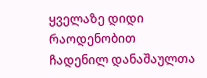ყველაზე დიდი რაოდენობით ჩადენილ დანაშაულთა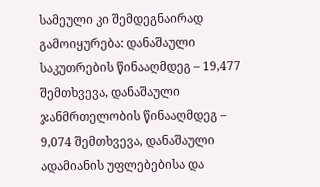სამეული კი შემდეგნაირად გამოიყურება: დანაშაული საკუთრების წინააღმდეგ – 19,477 შემთხვევა, დანაშაული ჯანმრთელობის წინააღმდეგ – 9,074 შემთხვევა, დანაშაული ადამიანის უფლებებისა და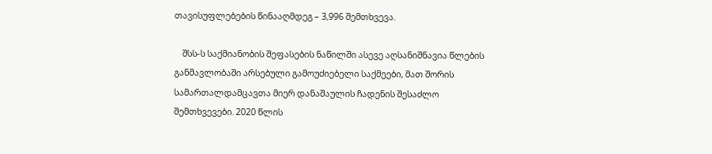თავისუფლებების წინააღმდეგ – 3,996 შემთხვევა.

    შსს-ს საქმიანობის შეფასების ნაწილში ასევე აღსანიშნავია წლების განმავლობაში არსებული გამოუძიებელი საქმეები, მათ შორის სამართალდამცავთა მიერ დანაშაულის ჩადენის შესაძლო შემთხვევები. 2020 წლის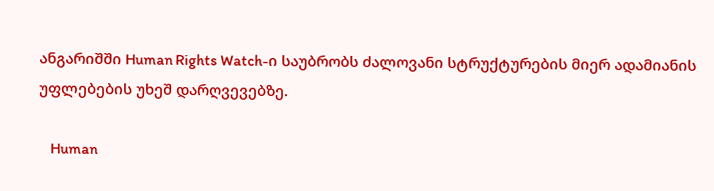ანგარიშში Human Rights Watch-ი საუბრობს ძალოვანი სტრუქტურების მიერ ადამიანის უფლებების უხეშ დარღვევებზე.

    Human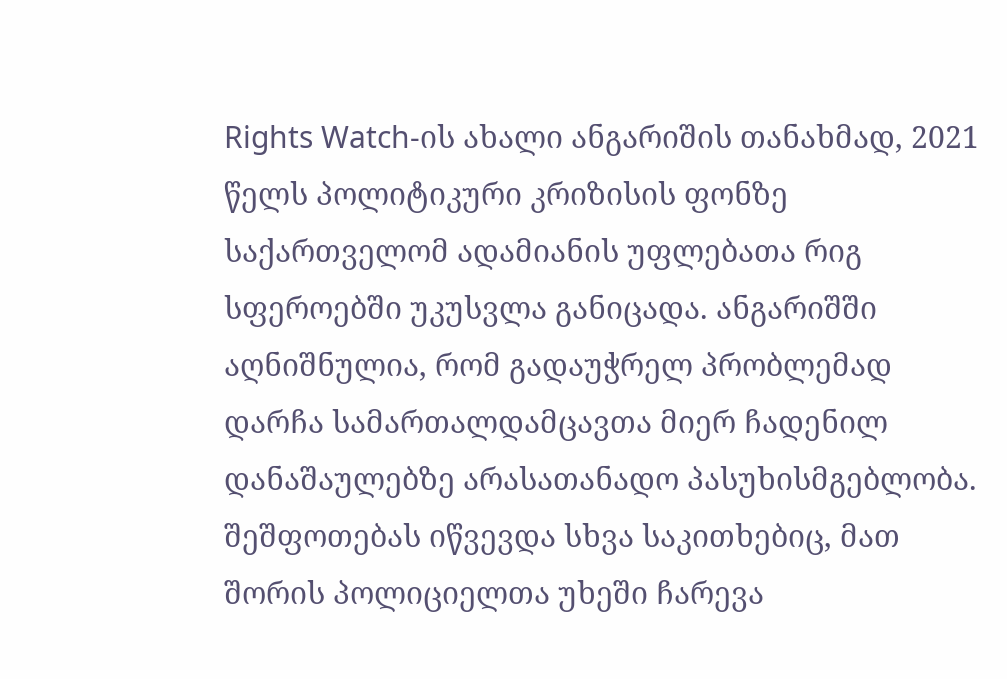Rights Watch-ის ახალი ანგარიშის თანახმად, 2021 წელს პოლიტიკური კრიზისის ფონზე საქართველომ ადამიანის უფლებათა რიგ სფეროებში უკუსვლა განიცადა. ანგარიშში აღნიშნულია, რომ გადაუჭრელ პრობლემად დარჩა სამართალდამცავთა მიერ ჩადენილ დანაშაულებზე არასათანადო პასუხისმგებლობა. შეშფოთებას იწვევდა სხვა საკითხებიც, მათ შორის პოლიციელთა უხეში ჩარევა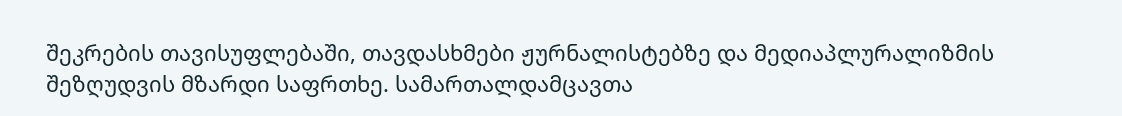შეკრების თავისუფლებაში, თავდასხმები ჟურნალისტებზე და მედიაპლურალიზმის შეზღუდვის მზარდი საფრთხე. სამართალდამცავთა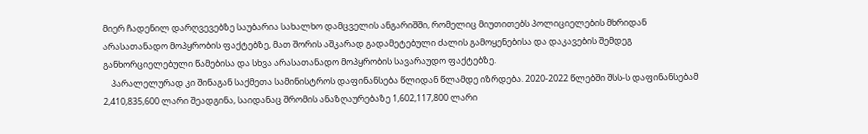მიერ ჩადენილ დარღვევებზე საუბარია სახალხო დამცველის ანგარიშში, რომელიც მიუთითებს პოლიციელების მხრიდან არასათანადო მოპყრობის ფაქტებზე, მათ შორის აშკარად გადამეტებული ძალის გამოყენებისა და დაკავების შემდეგ განხორციელებული წამებისა და სხვა არასათანადო მოპყრობის სავარაუდო ფაქტებზე.
    პარალელურად კი შინაგან საქმეთა სამინისტროს დაფინანსება წლიდან წლამდე იზრდება. 2020-2022 წლებში შსს-ს დაფინანსებამ 2,410,835,600 ლარი შეადგინა, საიდანაც შრომის ანაზღაურებაზე 1,602,117,800 ლარი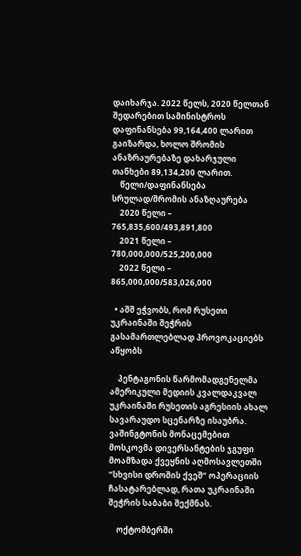დაიხარჯა. 2022 წელს, 2020 წელთან შედარებით სამინისტროს დაფინანსება 99,164,400 ლარით გაიზარდა, ხოლო შრომის ანაზრაურებაზე დახარჯული თანხები 89,134,200 ლარით.
    წელი/დაფინანსება სრულად/შრომის ანაზღაურება
    2020 წელი – 765,835,600/493,891,800
    2021 წელი – 780,000,000/525,200,000
    2022 წელი – 865,000,000/583,026,000

  • აშშ ეჭვობს, რომ რუსეთი უკრაინაში შეჭრის გასამართლებლად პროვოკაციებს აწყობს

    პენტაგონის წარმომადგენელმა ამერიკული მედიის კვალდაკვალ უკრაინაში რუსეთის აგრესიის ახალ სავარაუდო სცენარზე ისაუბრა. ვაშინგტონის მონაცემებით მოსკოვმა დივერსანტების ჯგუფი მოამზადა ქვეყნის აღმოსავლეთში “სხვისი დროშის ქვეშ“ ოპერაციის ჩასატარებლად, რათა უკრაინაში შეჭრის საბაბი შექმნას.

    ოქტომბერში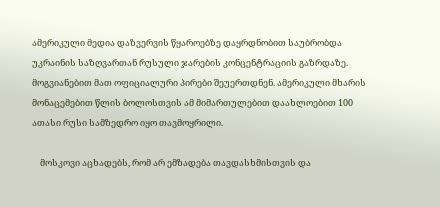ამერიკული მედია დაზვერვის წყაროებზე დაყრდნობით საუბრობდა უკრაინის საზღვართან რუსული ჯარების კონცენტრაციის გაზრდაზე. მოგვიანებით მათ ოფიციალური პირები შეუერთდნენ. ამერიკული მხარის მონაცემებით წლის ბოლოსთვის ამ მიმართულებით დაახლოებით 100 ათასი რუსი სამზედრო იყო თავმოყრილი.

    მოსკოვი აცხადებს, რომ არ ემზადება თავდასხმისთვის და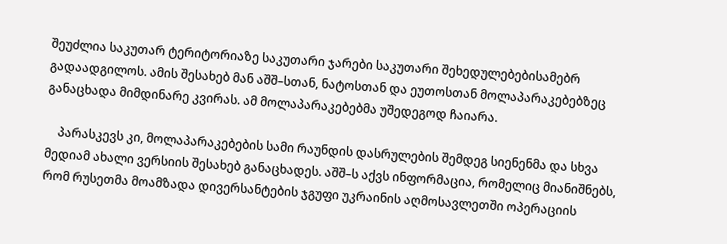შეუძლია საკუთარ ტერიტორიაზე საკუთარი ჯარები საკუთარი შეხედულებებისამებრ გადაადგილოს. ამის შესახებ მან აშშ–სთან, ნატოსთან და ეუთოსთან მოლაპარაკებებზეც განაცხადა მიმდინარე კვირას. ამ მოლაპარაკებებმა უშედეგოდ ჩაიარა.

    პარასკევს კი, მოლაპარაკებების სამი რაუნდის დასრულების შემდეგ სიენენმა და სხვა მედიამ ახალი ვერსიის შესახებ განაცხადეს. აშშ–ს აქვს ინფორმაცია, რომელიც მიანიშნებს, რომ რუსეთმა მოამზადა დივერსანტების ჯგუფი უკრაინის აღმოსავლეთში ოპერაციის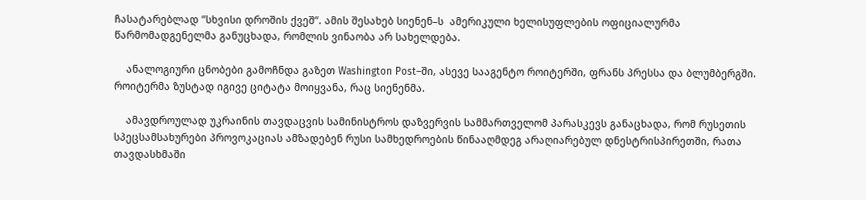ჩასატარებლად “სხვისი დროშის ქვეშ“. ამის შესახებ სიენენ–ს  ამერიკული ხელისუფლების ოფიციალურმა წარმომადგენელმა განუცხადა, რომლის ვინაობა არ სახელდება.

    ანალოგიური ცნობები გამოჩნდა გაზეთ Washington Post–ში, ასევე სააგენტო როიტერში, ფრანს პრესსა და ბლუმბერგში. როიტერმა ზუსტად იგივე ციტატა მოიყვანა, რაც სიენენმა.

    ამავდროულად უკრაინის თავდაცვის სამინისტროს დაზვერვის სამმართველომ პარასკევს განაცხადა, რომ რუსეთის სპეცსამსახურები პროვოკაციას ამზადებენ რუსი სამხედროების წინააღმდეგ არაღიარებულ დნესტრისპირეთში, რათა თავდასხმაში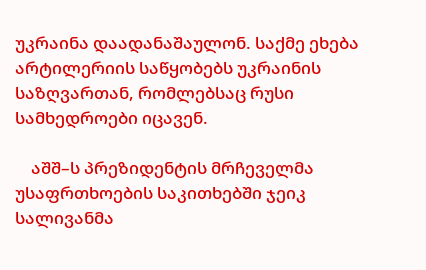უკრაინა დაადანაშაულონ. საქმე ეხება არტილერიის საწყობებს უკრაინის საზღვართან, რომლებსაც რუსი სამხედროები იცავენ.

    აშშ–ს პრეზიდენტის მრჩეველმა უსაფრთხოების საკითხებში ჯეიკ სალივანმა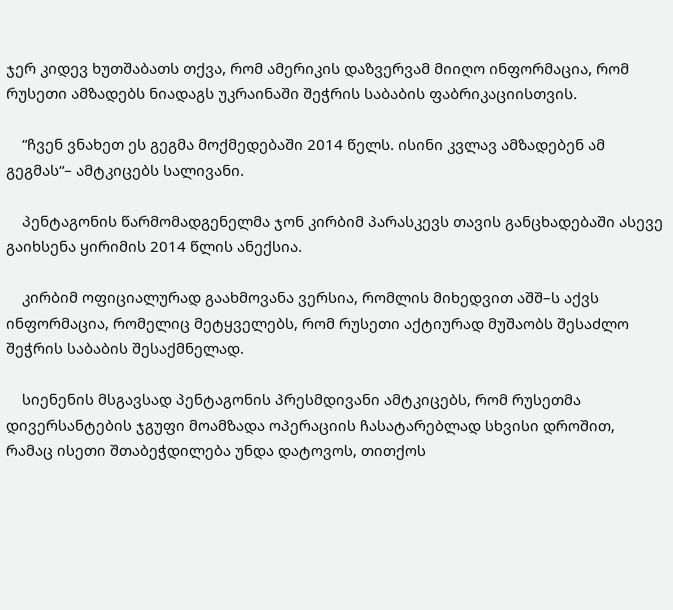ჯერ კიდევ ხუთშაბათს თქვა, რომ ამერიკის დაზვერვამ მიიღო ინფორმაცია, რომ რუსეთი ამზადებს ნიადაგს უკრაინაში შეჭრის საბაბის ფაბრიკაციისთვის.

    “ჩვენ ვნახეთ ეს გეგმა მოქმედებაში 2014 წელს. ისინი კვლავ ამზადებენ ამ გეგმას“– ამტკიცებს სალივანი.

    პენტაგონის წარმომადგენელმა ჯონ კირბიმ პარასკევს თავის განცხადებაში ასევე გაიხსენა ყირიმის 2014 წლის ანექსია.

    კირბიმ ოფიციალურად გაახმოვანა ვერსია, რომლის მიხედვით აშშ–ს აქვს ინფორმაცია, რომელიც მეტყველებს, რომ რუსეთი აქტიურად მუშაობს შესაძლო შეჭრის საბაბის შესაქმნელად.

    სიენენის მსგავსად პენტაგონის პრესმდივანი ამტკიცებს, რომ რუსეთმა დივერსანტების ჯგუფი მოამზადა ოპერაციის ჩასატარებლად სხვისი დროშით, რამაც ისეთი შთაბეჭდილება უნდა დატოვოს, თითქოს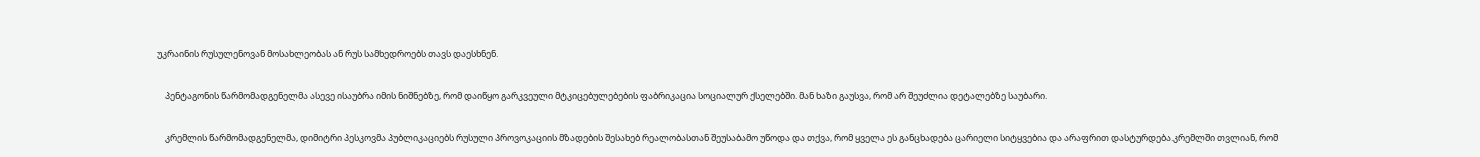უკრაინის რუსულენოვან მოსახლეობას ან რუს სამხედროებს თავს დაესხნენ.

    პენტაგონის წარმომადგენელმა ასევე ისაუბრა იმის ნიშნებზე, რომ დაიწყო გარკვეული მტკიცებულებების ფაბრიკაცია სოციალურ ქსელებში. მან ხაზი გაუსვა, რომ არ შეუძლია დეტალებზე საუბარი.

    კრემლის წარმომადგენელმა, დიმიტრი პესკოვმა პუბლიკაციებს რუსული პროვოკაციის მზადების შესახებ რეალობასთან შეუსაბამო უწოდა და თქვა, რომ ყველა ეს განცხადება ცარიელი სიტყვებია და არაფრით დასტურდება.კრემლში თვლიან, რომ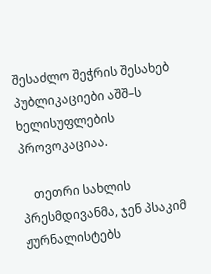შესაძლო შეჭრის შესახებ პუბლიკაციები აშშ–ს ხელისუფლების პროვოკაციაა.

    თეთრი სახლის პრესმდივანმა, ჯენ პსაკიმ ჟურნალისტებს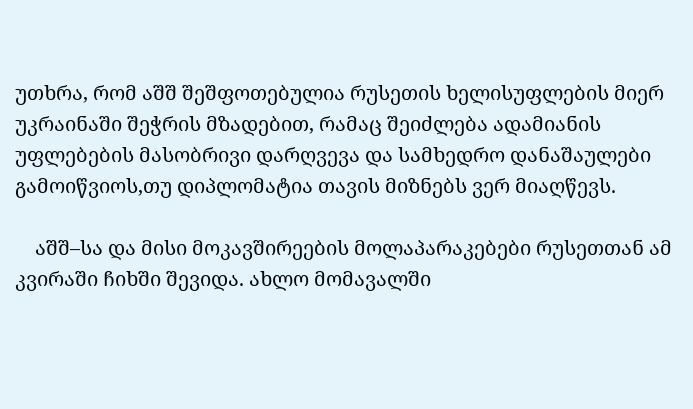უთხრა, რომ აშშ შეშფოთებულია რუსეთის ხელისუფლების მიერ უკრაინაში შეჭრის მზადებით, რამაც შეიძლება ადამიანის უფლებების მასობრივი დარღვევა და სამხედრო დანაშაულები გამოიწვიოს,თუ დიპლომატია თავის მიზნებს ვერ მიაღწევს.

    აშშ–სა და მისი მოკავშირეების მოლაპარაკებები რუსეთთან ამ კვირაში ჩიხში შევიდა. ახლო მომავალში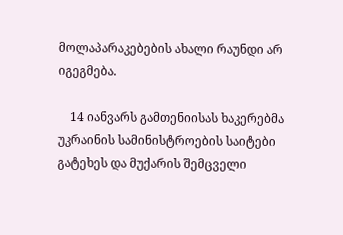მოლაპარაკებების ახალი რაუნდი არ იგეგმება.

    14 იანვარს გამთენიისას ხაკერებმა უკრაინის სამინისტროების საიტები გატეხეს და მუქარის შემცველი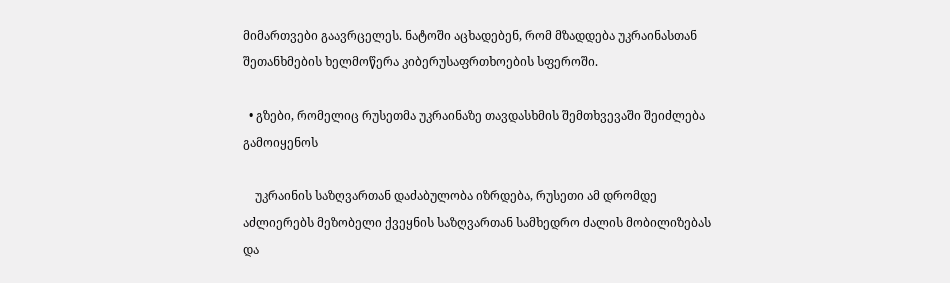მიმართვები გაავრცელეს. ნატოში აცხადებენ, რომ მზადდება უკრაინასთან შეთანხმების ხელმოწერა კიბერუსაფრთხოების სფეროში.

  • გზები, რომელიც რუსეთმა უკრაინაზე თავდასხმის შემთხვევაში შეიძლება გამოიყენოს

    უკრაინის საზღვართან დაძაბულობა იზრდება, რუსეთი ამ დრომდე აძლიერებს მეზობელი ქვეყნის საზღვართან სამხედრო ძალის მობილიზებას და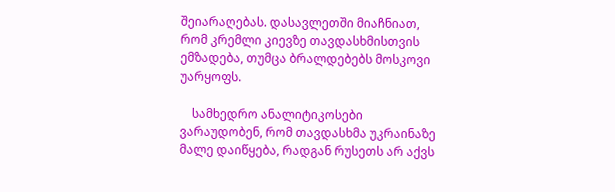შეიარაღებას. დასავლეთში მიაჩნიათ, რომ კრემლი კიევზე თავდასხმისთვის ემზადება, თუმცა ბრალდებებს მოსკოვი უარყოფს.

    სამხედრო ანალიტიკოსები ვარაუდობენ, რომ თავდასხმა უკრაინაზე მალე დაიწყება, რადგან რუსეთს არ აქვს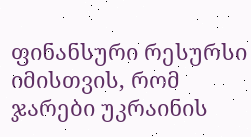ფინანსური რესურსი იმისთვის, რომ ჯარები უკრაინის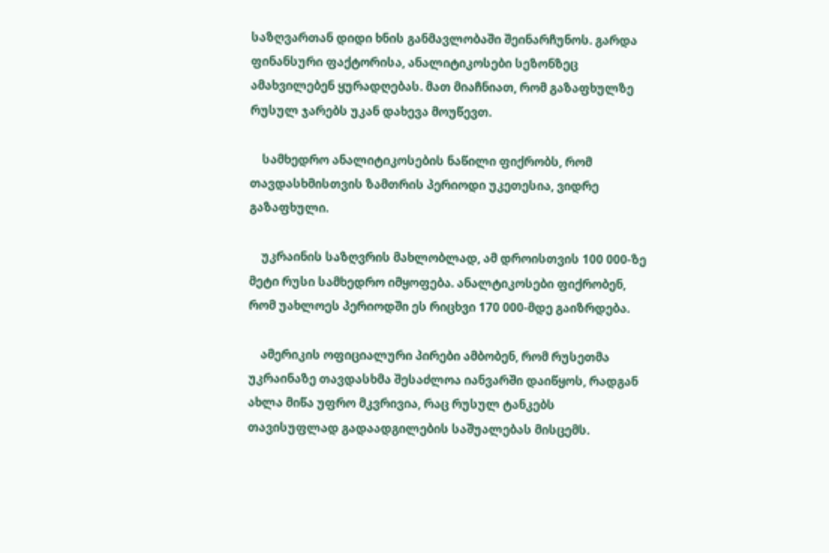საზღვართან დიდი ხნის განმავლობაში შეინარჩუნოს. გარდა ფინანსური ფაქტორისა, ანალიტიკოსები სეზონზეც ამახვილებენ ყურადღებას. მათ მიაჩნიათ, რომ გაზაფხულზე რუსულ ჯარებს უკან დახევა მოუწევთ.

    სამხედრო ანალიტიკოსების ნაწილი ფიქრობს, რომ თავდასხმისთვის ზამთრის პერიოდი უკეთესია, ვიდრე გაზაფხული.

    უკრაინის საზღვრის მახლობლად, ამ დროისთვის 100 000-ზე მეტი რუსი სამხედრო იმყოფება. ანალტიკოსები ფიქრობენ, რომ უახლოეს პერიოდში ეს რიცხვი 170 000-მდე გაიზრდება.

    ამერიკის ოფიციალური პირები ამბობენ, რომ რუსეთმა უკრაინაზე თავდასხმა შესაძლოა იანვარში დაიწყოს, რადგან ახლა მიწა უფრო მკვრივია, რაც რუსულ ტანკებს თავისუფლად გადაადგილების საშუალებას მისცემს.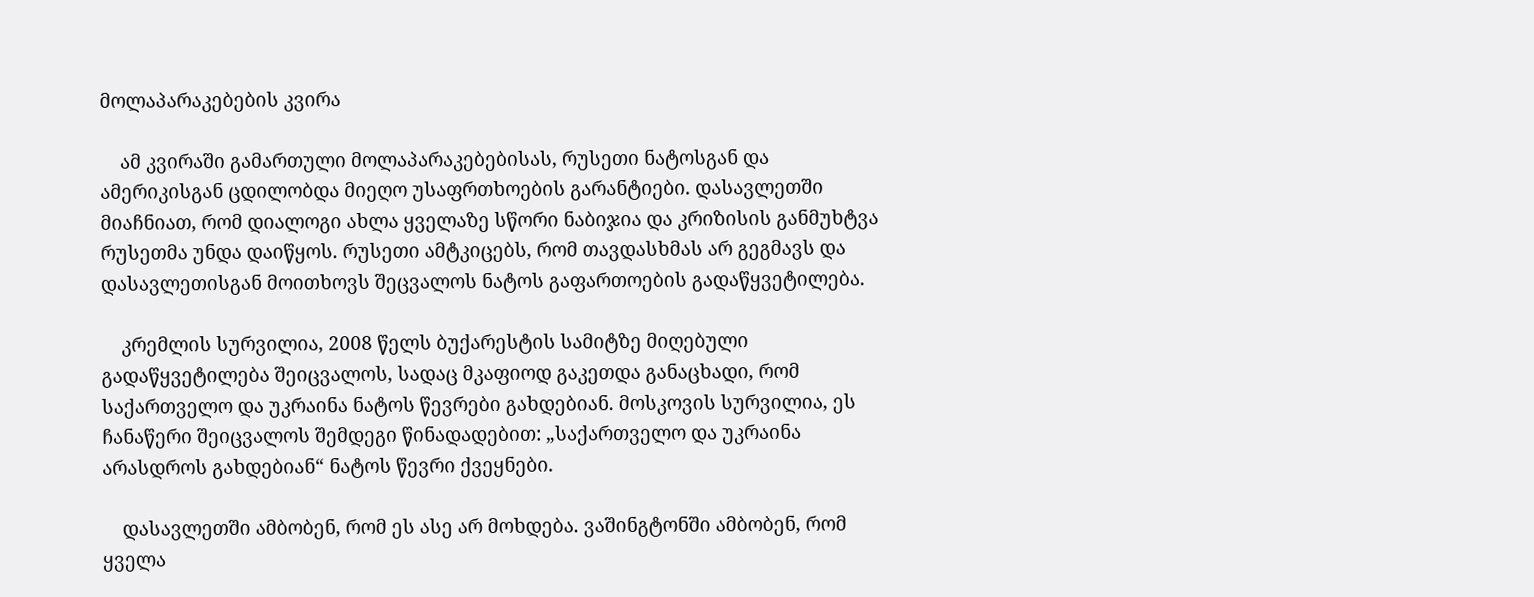მოლაპარაკებების კვირა

    ამ კვირაში გამართული მოლაპარაკებებისას, რუსეთი ნატოსგან და ამერიკისგან ცდილობდა მიეღო უსაფრთხოების გარანტიები. დასავლეთში მიაჩნიათ, რომ დიალოგი ახლა ყველაზე სწორი ნაბიჯია და კრიზისის განმუხტვა რუსეთმა უნდა დაიწყოს. რუსეთი ამტკიცებს, რომ თავდასხმას არ გეგმავს და დასავლეთისგან მოითხოვს შეცვალოს ნატოს გაფართოების გადაწყვეტილება.

    კრემლის სურვილია, 2008 წელს ბუქარესტის სამიტზე მიღებული გადაწყვეტილება შეიცვალოს, სადაც მკაფიოდ გაკეთდა განაცხადი, რომ საქართველო და უკრაინა ნატოს წევრები გახდებიან. მოსკოვის სურვილია, ეს ჩანაწერი შეიცვალოს შემდეგი წინადადებით: „საქართველო და უკრაინა არასდროს გახდებიან“ ნატოს წევრი ქვეყნები.

    დასავლეთში ამბობენ, რომ ეს ასე არ მოხდება. ვაშინგტონში ამბობენ, რომ ყველა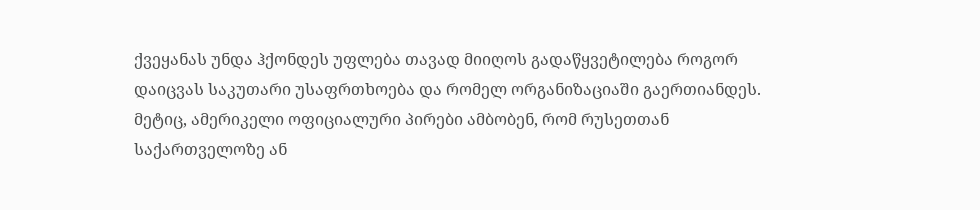ქვეყანას უნდა ჰქონდეს უფლება თავად მიიღოს გადაწყვეტილება როგორ დაიცვას საკუთარი უსაფრთხოება და რომელ ორგანიზაციაში გაერთიანდეს. მეტიც, ამერიკელი ოფიციალური პირები ამბობენ, რომ რუსეთთან საქართველოზე ან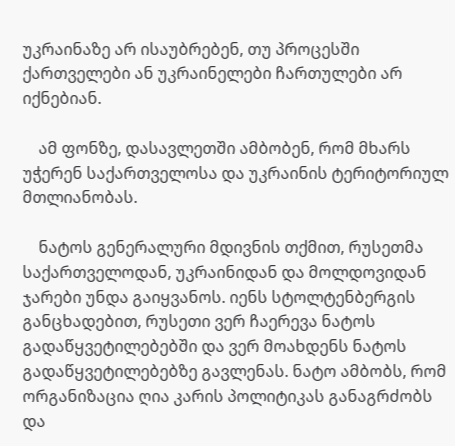უკრაინაზე არ ისაუბრებენ, თუ პროცესში ქართველები ან უკრაინელები ჩართულები არ იქნებიან.

    ამ ფონზე, დასავლეთში ამბობენ, რომ მხარს უჭერენ საქართველოსა და უკრაინის ტერიტორიულ მთლიანობას.

    ნატოს გენერალური მდივნის თქმით, რუსეთმა საქართველოდან, უკრაინიდან და მოლდოვიდან ჯარები უნდა გაიყვანოს. იენს სტოლტენბერგის განცხადებით, რუსეთი ვერ ჩაერევა ნატოს გადაწყვეტილებებში და ვერ მოახდენს ნატოს გადაწყვეტილებებზე გავლენას. ნატო ამბობს, რომ ორგანიზაცია ღია კარის პოლიტიკას განაგრძობს და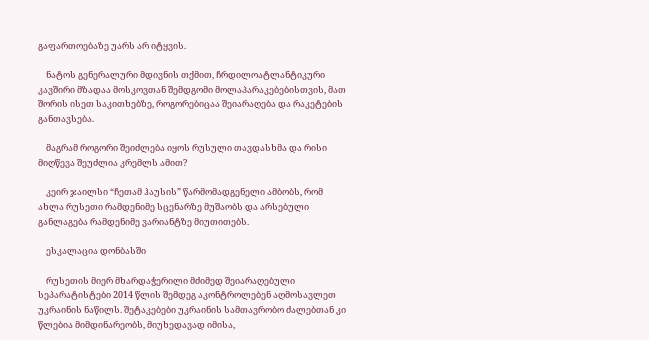გაფართოებაზე უარს არ იტყვის.

    ნატოს გენერალური მდივნის თქმით, ჩრდილოატლანტიკური კავშირი მზადაა მოსკოვთან შემდგომი მოლაპარაკებებისთვის, მათ შორის ისეთ საკითხებზე, როგორებიცაა შეიარაღება და რაკეტების განთავსება.

    მაგრამ როგორი შეიძლება იყოს რუსული თავდასხმა და რისი მიღწევა შეუძლია კრემლს ამით?

    კეირ ჯაილსი “ჩეთამ ჰაუსის” წარმომადგენელი ამბობს, რომ ახლა რუსეთი რამდენიმე სცენარზე მუშაობს და არსებული განლაგება რამდენიმე ვარიანტზე მიუთითებს.

    ესკალაცია დონბასში

    რუსეთის მიერ მხარდაჭერილი მძიმედ შეიარაღებული სეპარატისტები 2014 წლის შემდეგ აკონტროლებენ აღმოსავლეთ უკრაინის ნაწილს. შეტაკებები უკრაინის სამთავრობო ძალებთან კი წლებია მიმდინარეობს, მიუხედავად იმისა,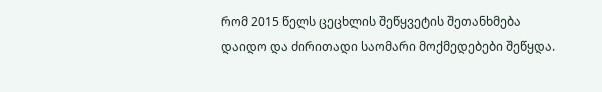რომ 2015 წელს ცეცხლის შეწყვეტის შეთანხმება დაიდო და ძირითადი საომარი მოქმედებები შეწყდა.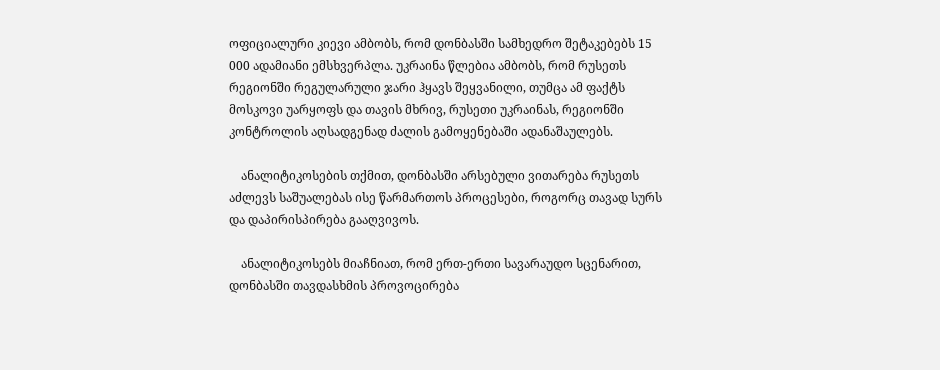ოფიციალური კიევი ამბობს, რომ დონბასში სამხედრო შეტაკებებს 15 000 ადამიანი ემსხვერპლა. უკრაინა წლებია ამბობს, რომ რუსეთს რეგიონში რეგულარული ჯარი ჰყავს შეყვანილი, თუმცა ამ ფაქტს მოსკოვი უარყოფს და თავის მხრივ, რუსეთი უკრაინას, რეგიონში კონტროლის აღსადგენად ძალის გამოყენებაში ადანაშაულებს.

    ანალიტიკოსების თქმით, დონბასში არსებული ვითარება რუსეთს აძლევს საშუალებას ისე წარმართოს პროცესები, როგორც თავად სურს და დაპირისპირება გააღვივოს.

    ანალიტიკოსებს მიაჩნიათ, რომ ერთ-ერთი სავარაუდო სცენარით, დონბასში თავდასხმის პროვოცირება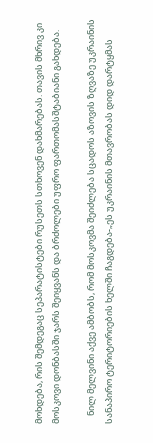მოხდება, რის შემდეგაც სეპარატისტები რუსეთს სთხოვენ დახმარებას. თავის მხრივ კი მოსკოვი დონბასში ჯარს შეიყვანს და ბრძოლები უფრო ფართომასშტაბიანი გახდება.

    ნილ მელვინი აქვე ამბობს, რომ მოსკოვმა შეიძლება სცადოს აზოვის ზღვაზე უკრაინის სანაპირო ტერიტორიების ხელში ჩაგდება-„ეს უკრაინის მთავრობას დიდ დარტყმას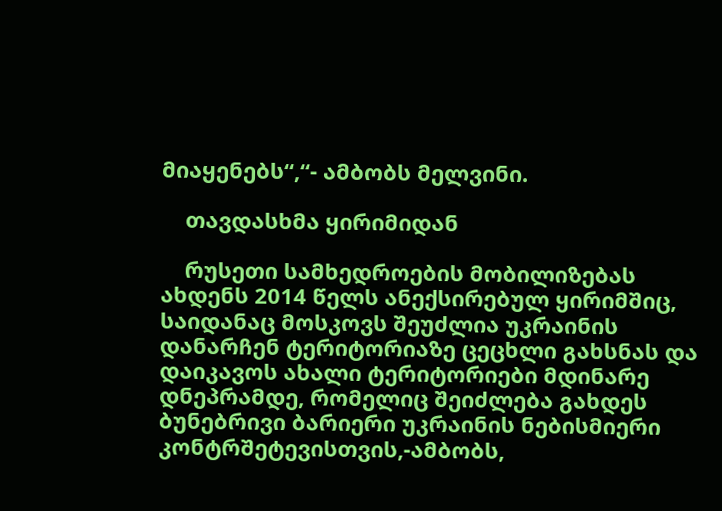მიაყენებს“,“- ამბობს მელვინი.

    თავდასხმა ყირიმიდან

    რუსეთი სამხედროების მობილიზებას ახდენს 2014 წელს ანექსირებულ ყირიმშიც, საიდანაც მოსკოვს შეუძლია უკრაინის დანარჩენ ტერიტორიაზე ცეცხლი გახსნას და დაიკავოს ახალი ტერიტორიები მდინარე დნეპრამდე, რომელიც შეიძლება გახდეს ბუნებრივი ბარიერი უკრაინის ნებისმიერი კონტრშეტევისთვის,-ამბობს,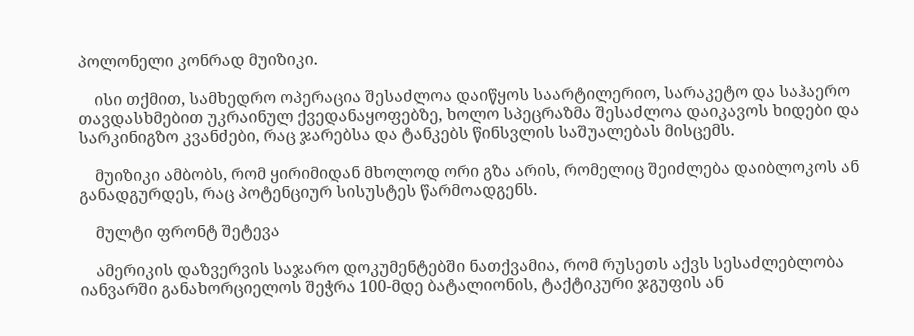პოლონელი კონრად მუიზიკი.

    ისი თქმით, სამხედრო ოპერაცია შესაძლოა დაიწყოს საარტილერიო, სარაკეტო და საჰაერო თავდასხმებით უკრაინულ ქვედანაყოფებზე, ხოლო სპეცრაზმა შესაძლოა დაიკავოს ხიდები და სარკინიგზო კვანძები, რაც ჯარებსა და ტანკებს წინსვლის საშუალებას მისცემს.

    მუიზიკი ამბობს, რომ ყირიმიდან მხოლოდ ორი გზა არის, რომელიც შეიძლება დაიბლოკოს ან განადგურდეს, რაც პოტენციურ სისუსტეს წარმოადგენს.

    მულტი ფრონტ შეტევა

    ამერიკის დაზვერვის საჯარო დოკუმენტებში ნათქვამია, რომ რუსეთს აქვს სესაძლებლობა იანვარში განახორციელოს შეჭრა 100-მდე ბატალიონის, ტაქტიკური ჯგუფის ან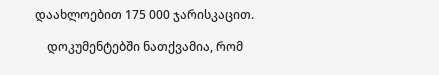დაახლოებით 175 000 ჯარისკაცით.

    დოკუმენტებში ნათქვამია, რომ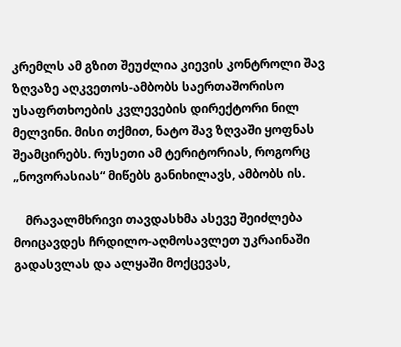კრემლს ამ გზით შეუძლია კიევის კონტროლი შავ ზღვაზე აღკვეთოს-ამბობს საერთაშორისო უსაფრთხოების კვლევების დირექტორი ნილ მელვინი. მისი თქმით, ნატო შავ ზღვაში ყოფნას შეამცირებს. რუსეთი ამ ტერიტორიას, როგორც „ნოვორასიას“ მიწებს განიხილავს, ამბობს ის.

    მრავალმხრივი თავდასხმა ასევე შეიძლება მოიცავდეს ჩრდილო-აღმოსავლეთ უკრაინაში გადასვლას და ალყაში მოქცევას,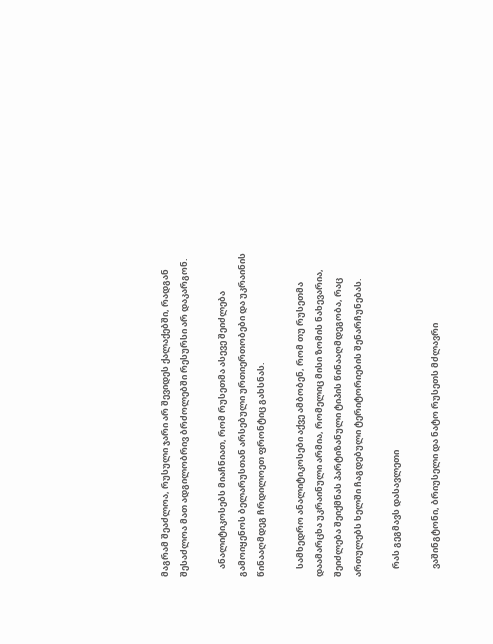მაგრამ შეაძლოა, რუსული ჯარი არ შევიდეს ქალაქებში, რადგან შესაძლოა მათ ადგილობრივ ბრძოლებში რესურსი არ დაკარგონ.

    ანალიტიკოსებს მიაჩნიათ, რომ რუსეთმა ასევე შეიძლება გამოიყენოს ბელარუსთან არსებული ურთიერთობები და უკრაინის წინააღმდეგ ჩრდილოეთ ფრონტიც გახსნას.

    სამხედრო ანალიტიკოსები აქვე ამბობენ, რომ თუ რუსეთმა დაამარცხა უკრაინული არმია, რომელიც მისი ზომის ნახევარია, შეიძლება შეიქმნას პარტიზანული ტიპის წინააღმდეგობა, რაც ართულებს ხელში ჩაგდებული ტერიტორიების შენარჩუნებას.

    რას გეგმავს დასავლეთი

    ვაშინგტონი, ბრიუსელი და ნატო რუსეთს მძლავრი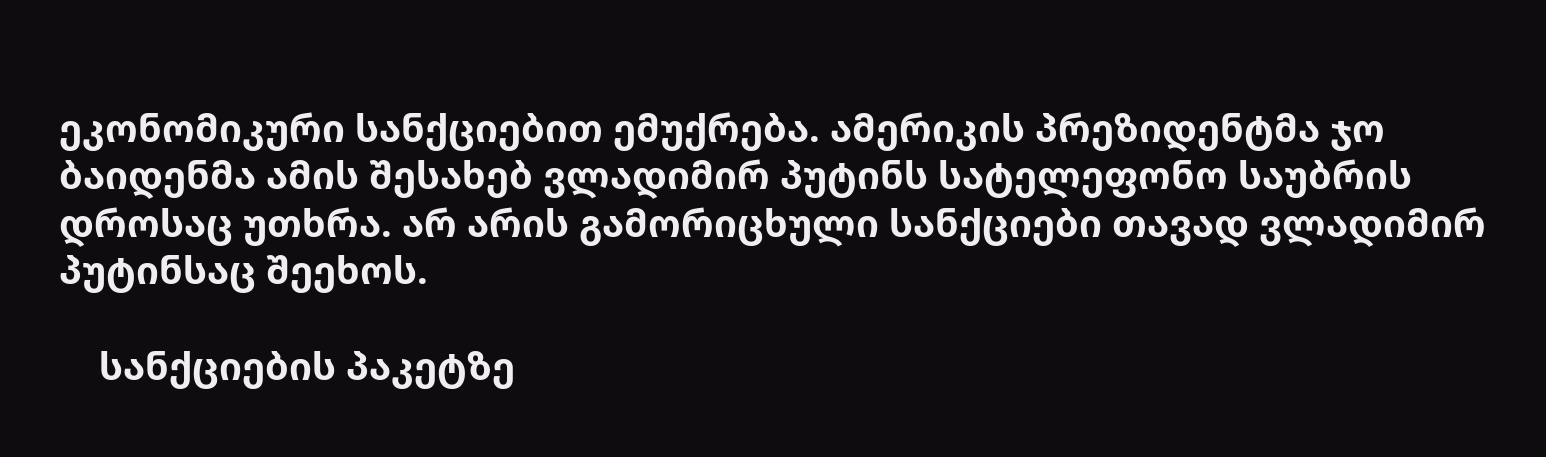ეკონომიკური სანქციებით ემუქრება. ამერიკის პრეზიდენტმა ჯო ბაიდენმა ამის შესახებ ვლადიმირ პუტინს სატელეფონო საუბრის დროსაც უთხრა. არ არის გამორიცხული სანქციები თავად ვლადიმირ პუტინსაც შეეხოს.

    სანქციების პაკეტზე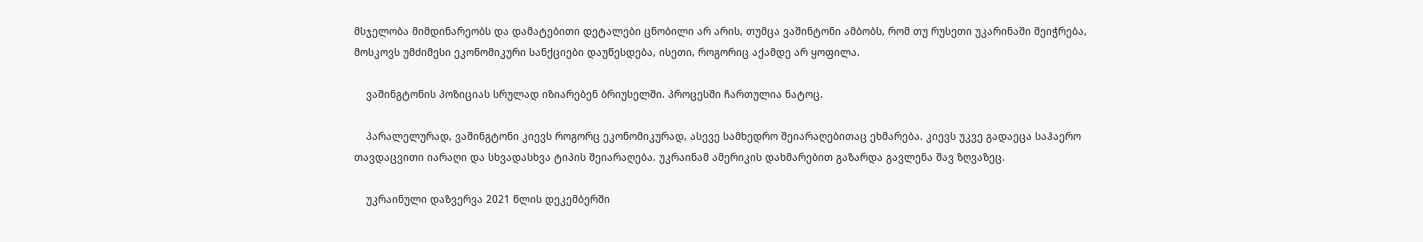მსჯელობა მიმდინარეობს და დამატებითი დეტალები ცნობილი არ არის, თუმცა ვაშინტონი ამბობს, რომ თუ რუსეთი უკარინაში შეიჭრება, მოსკოვს უმძიმესი ეკონომიკური სანქციები დაუწესდება, ისეთი, როგორიც აქამდე არ ყოფილა.

    ვაშინგტონის პოზიციას სრულად იზიარებენ ბრიუსელში. პროცესში ჩართულია ნატოც.

    პარალელურად, ვაშინგტონი კიევს როგორც ეკონომიკურად, ასევე სამხედრო შეიარაღებითაც ეხმარება. კიევს უკვე გადაეცა საჰაერო თავდაცვითი იარაღი და სხვადასხვა ტიპის შეიარაღება. უკრაინამ ამერიკის დახმარებით გაზარდა გავლენა შავ ზღვაზეც.

    უკრაინული დაზვერვა 2021 წლის დეკემბერში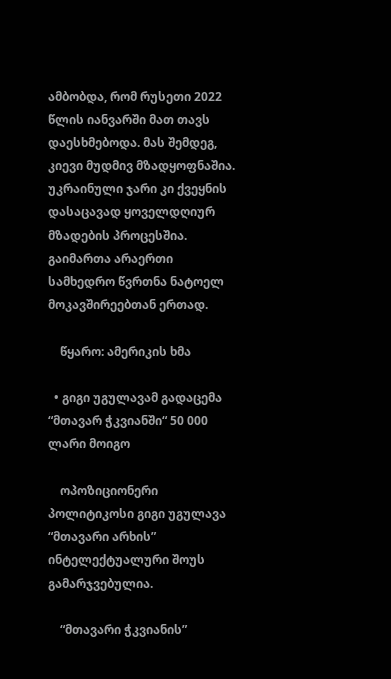ამბობდა, რომ რუსეთი 2022 წლის იანვარში მათ თავს დაესხმებოდა. მას შემდეგ, კიევი მუდმივ მზადყოფნაშია. უკრაინული ჯარი კი ქვეყნის დასაცავად ყოველდღიურ მზადების პროცესშია. გაიმართა არაერთი სამხედრო წვრთნა ნატოელ მოკავშირეებთან ერთად.

    წყარო: ამერიკის ხმა

  • გიგი უგულავამ გადაცემა “მთავარ ჭკვიანში“ 50 000 ლარი მოიგო

    ოპოზიციონერი პოლიტიკოსი გიგი უგულავა “მთავარი არხის” ინტელექტუალური შოუს გამარჯვებულია.

    “მთავარი ჭკვიანის”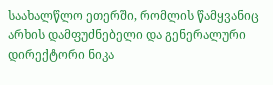საახალწლო ეთერში, რომლის წამყვანიც არხის დამფუძნებელი და გენერალური დირექტორი ნიკა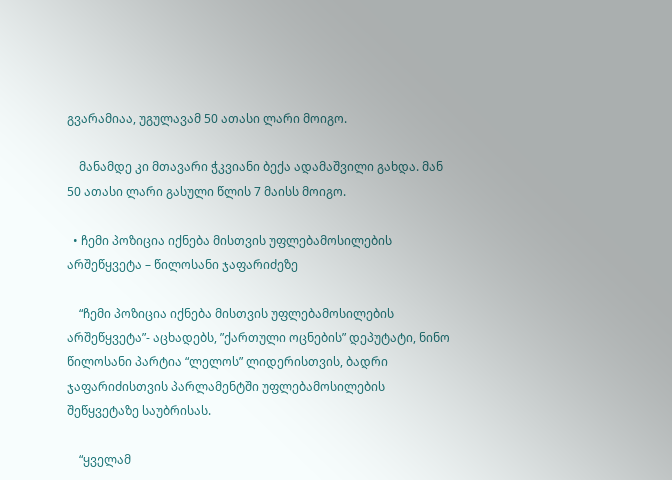გვარამიაა, უგულავამ 50 ათასი ლარი მოიგო.

    მანამდე კი მთავარი ჭკვიანი ბექა ადამაშვილი გახდა. მან 50 ათასი ლარი გასული წლის 7 მაისს მოიგო.

  • ჩემი პოზიცია იქნება მისთვის უფლებამოსილების არშეწყვეტა – წილოსანი ჯაფარიძეზე

    “ჩემი პოზიცია იქნება მისთვის უფლებამოსილების არშეწყვეტა”- აცხადებს, ”ქართული ოცნების” დეპუტატი, ნინო წილოსანი პარტია “ლელოს” ლიდერისთვის, ბადრი ჯაფარიძისთვის პარლამენტში უფლებამოსილების შეწყვეტაზე საუბრისას.

    “ყველამ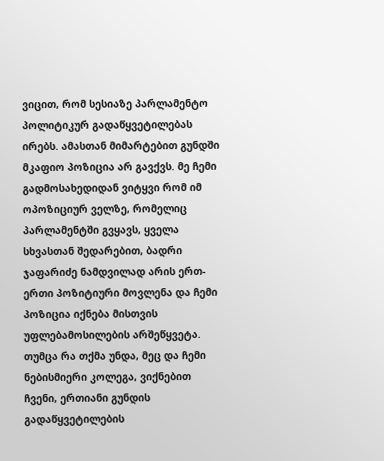ვიცით, რომ სესიაზე პარლამენტო პოლიტიკურ გადაწყვეტილებას ირებს. ამასთან მიმარტებით გუნდში მკაფიო პოზიცია არ გავქვს. მე ჩემი გადმოსახედიდან ვიტყვი რომ იმ ოპოზიციურ ველზე, რომელიც პარლამენტში გვყავს, ყველა სხვასთან შედარებით, ბადრი ჯაფარიძე ნამდვილად არის ერთ-ერთი პოზიტიური მოვლენა და ჩემი პოზიცია იქნება მისთვის უფლებამოსილების არშეწყვეტა. თუმცა რა თქმა უნდა, მეც და ჩემი ნებისმიერი კოლეგა, ვიქნებით ჩვენი, ერთიანი გუნდის გადაწყვეტილების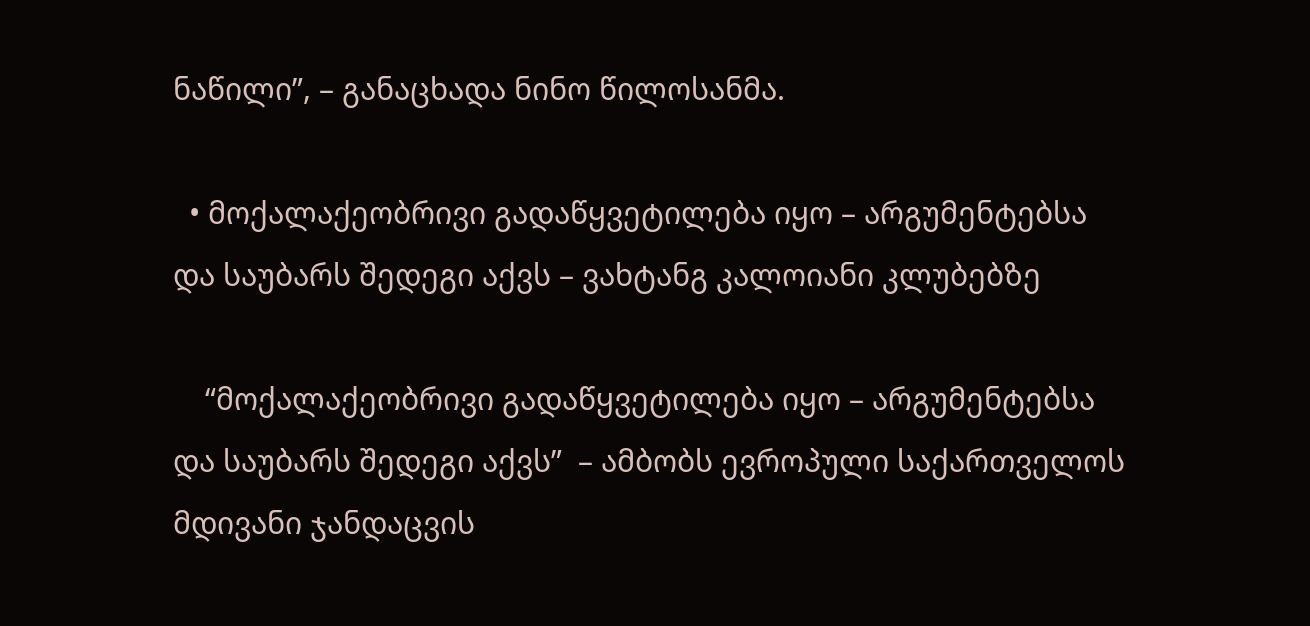ნაწილი”, – განაცხადა ნინო წილოსანმა.

  • მოქალაქეობრივი გადაწყვეტილება იყო – არგუმენტებსა და საუბარს შედეგი აქვს – ვახტანგ კალოიანი კლუბებზე

    “მოქალაქეობრივი გადაწყვეტილება იყო – არგუმენტებსა და საუბარს შედეგი აქვს”  – ამბობს ევროპული საქართველოს მდივანი ჯანდაცვის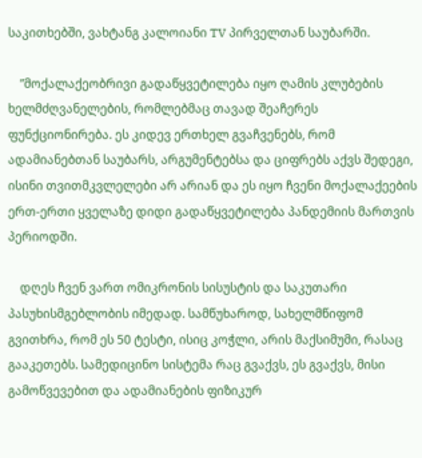საკითხებში, ვახტანგ კალოიანი TV პირველთან საუბარში.

    ”მოქალაქეობრივი გადაწყვეტილება იყო ღამის კლუბების ხელმძღვანელების, რომლებმაც თავად შეაჩერეს ფუნქციონირება. ეს კიდევ ერთხელ გვაჩვენებს, რომ ადამიანებთან საუბარს, არგუმენტებსა და ციფრებს აქვს შედეგი, ისინი თვითმკვლელები არ არიან და ეს იყო ჩვენი მოქალაქეების ერთ-ერთი ყველაზე დიდი გადაწყვეტილება პანდემიის მართვის პერიოდში.

    დღეს ჩვენ ვართ ომიკრონის სისუსტის და საკუთარი პასუხისმგებლობის იმედად. სამწუხაროდ, სახელმწიფომ გვითხრა, რომ ეს 50 ტესტი, ისიც კოჭლი, არის მაქსიმუმი, რასაც გააკეთებს. სამედიცინო სისტემა რაც გვაქვს, ეს გვაქვს, მისი გამოწვევებით და ადამიანების ფიზიკურ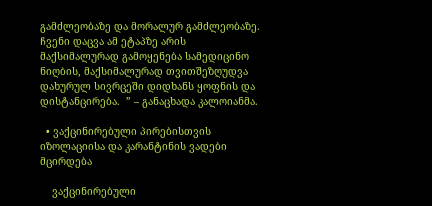გამძლეობაზე და მორალურ გამძლეობაზე. ჩვენი დაცვა ამ ეტაპზე არის მაქსიმალურად გამოყენება სამედიცინო ნიღბის, მაქსიმალურად თვითშეზღუდვა დახურულ სივრცეში დიდხანს ყოფნის და დისტანცირება.  ” – განაცხადა კალოიანმა.

  • ვაქცინირებული პირებისთვის იზოლაციისა და კარანტინის ვადები მცირდება

    ვაქცინირებული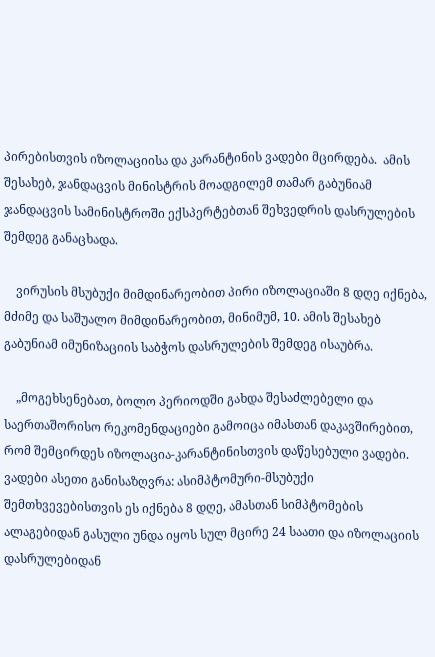პირებისთვის იზოლაციისა და კარანტინის ვადები მცირდება.  ამის შესახებ, ჯანდაცვის მინისტრის მოადგილემ თამარ გაბუნიამ ჯანდაცვის სამინისტროში ექსპერტებთან შეხვედრის დასრულების შემდეგ განაცხადა.

    ვირუსის მსუბუქი მიმდინარეობით პირი იზოლაციაში 8 დღე იქნება, მძიმე და საშუალო მიმდინარეობით, მინიმუმ, 10. ამის შესახებ გაბუნიამ იმუნიზაციის საბჭოს დასრულების შემდეგ ისაუბრა.

    „მოგეხსენებათ, ბოლო პერიოდში გახდა შესაძლებელი და საერთაშორისო რეკომენდაციები გამოიცა იმასთან დაკავშირებით, რომ შემცირდეს იზოლაცია-კარანტინისთვის დაწესებული ვადები. ვადები ასეთი განისაზღვრა: ასიმპტომური-მსუბუქი შემთხვევებისთვის ეს იქნება 8 დღე, ამასთან სიმპტომების ალაგებიდან გასული უნდა იყოს სულ მცირე 24 საათი და იზოლაციის დასრულებიდან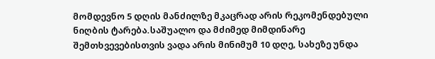მომდევნო 5 დღის მანძილზე მკაცრად არის რეკომენდებული ნიღბის ტარება.საშუალო და მძიმედ მიმდინარე შემთხვევებისთვის ვადა არის მინიმუმ 10 დღე, სახეზე უნდა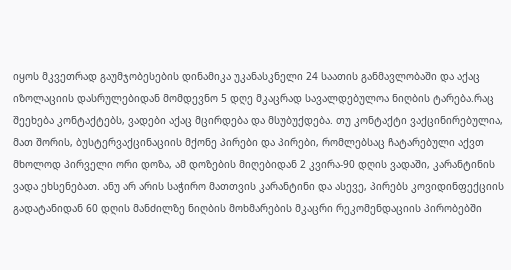იყოს მკვეთრად გაუმჯობესების დინამიკა უკანასკნელი 24 საათის განმავლობაში და აქაც იზოლაციის დასრულებიდან მომდევნო 5 დღე მკაცრად სავალდებულოა ნიღბის ტარება.რაც შეეხება კონტაქტებს, ვადები აქაც მცირდება და მსუბუქდება. თუ კონტაქტი ვაქცინირებულია, მათ შორის, ბუსტერვაქცინაციის მქონე პირები და პირები, რომლებსაც ჩატარებული აქვთ მხოლოდ პირველი ორი დოზა, ამ დოზების მიღებიდან 2 კვირა-90 დღის ვადაში, კარანტინის ვადა ეხსენებათ. ანუ არ არის საჭირო მათთვის კარანტინი და ასევე, პირებს კოვიდინფექციის გადატანიდან 60 დღის მანძილზე ნიღბის მოხმარების მკაცრი რეკომენდაციის პირობებში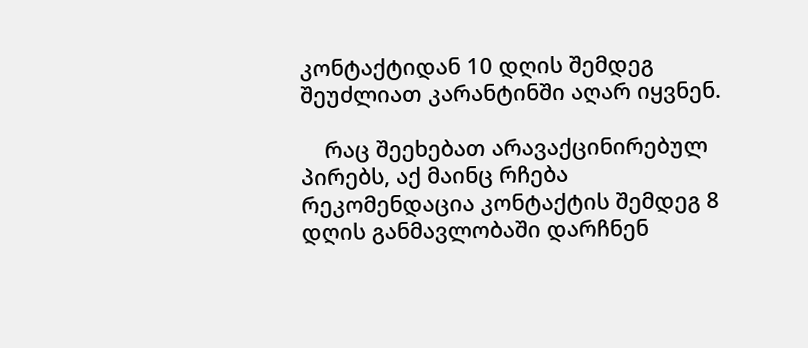კონტაქტიდან 10 დღის შემდეგ შეუძლიათ კარანტინში აღარ იყვნენ.

    რაც შეეხებათ არავაქცინირებულ პირებს, აქ მაინც რჩება რეკომენდაცია კონტაქტის შემდეგ 8 დღის განმავლობაში დარჩნენ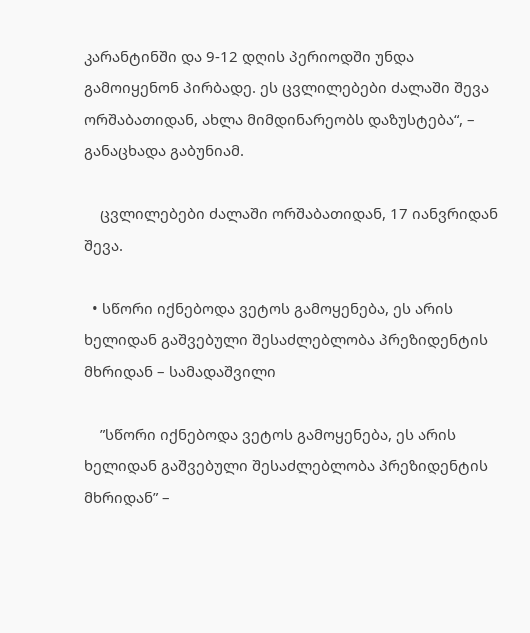კარანტინში და 9-12 დღის პერიოდში უნდა გამოიყენონ პირბადე. ეს ცვლილებები ძალაში შევა ორშაბათიდან, ახლა მიმდინარეობს დაზუსტება“, – განაცხადა გაბუნიამ.

    ცვლილებები ძალაში ორშაბათიდან, 17 იანვრიდან შევა.

  • სწორი იქნებოდა ვეტოს გამოყენება, ეს არის ხელიდან გაშვებული შესაძლებლობა პრეზიდენტის მხრიდან – სამადაშვილი

    ”სწორი იქნებოდა ვეტოს გამოყენება, ეს არის ხელიდან გაშვებული შესაძლებლობა პრეზიდენტის მხრიდან” –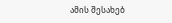ამის შესახებ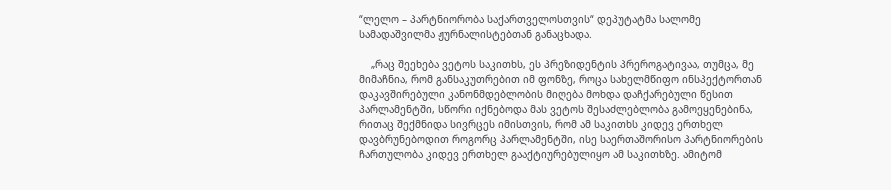“ლელო – პარტნიორობა საქართველოსთვის“ დეპუტატმა სალომე სამადაშვილმა ჟურნალისტებთან განაცხადა.

    „რაც შეეხება ვეტოს საკითხს, ეს პრეზიდენტის პრეროგატივაა, თუმცა, მე მიმაჩნია, რომ განსაკუთრებით იმ ფონზე, როცა სახელმწიფო ინსპექტორთან დაკავშირებული კანონმდებლობის მიღება მოხდა დაჩქარებული წესით პარლამენტში, სწორი იქნებოდა მას ვეტოს შესაძლებლობა გამოეყენებინა, რითაც შექმნიდა სივრცეს იმისთვის, რომ ამ საკითხს კიდევ ერთხელ დავბრუნებოდით როგორც პარლამენტში, ისე საერთაშორისო პარტნიორების ჩართულობა კიდევ ერთხელ გააქტიურებულიყო ამ საკითხზე. ამიტომ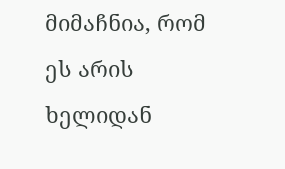მიმაჩნია, რომ ეს არის ხელიდან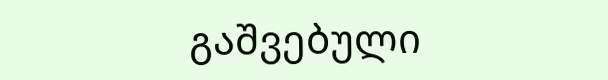გაშვებული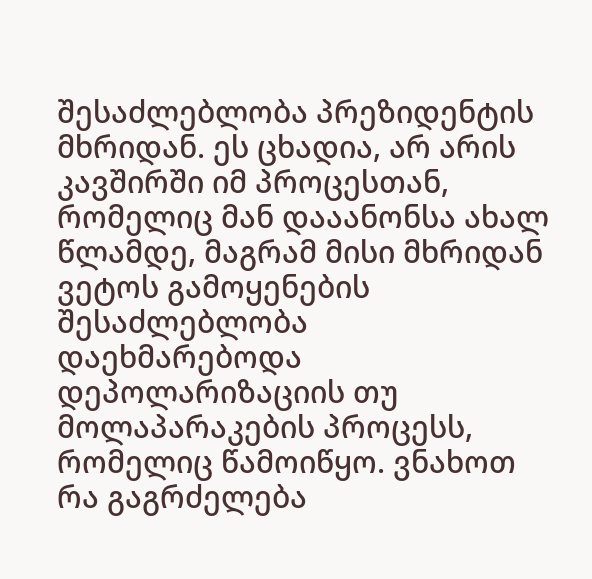შესაძლებლობა პრეზიდენტის მხრიდან. ეს ცხადია, არ არის კავშირში იმ პროცესთან, რომელიც მან დააანონსა ახალ წლამდე, მაგრამ მისი მხრიდან ვეტოს გამოყენების შესაძლებლობა დაეხმარებოდა დეპოლარიზაციის თუ მოლაპარაკების პროცესს, რომელიც წამოიწყო. ვნახოთ რა გაგრძელება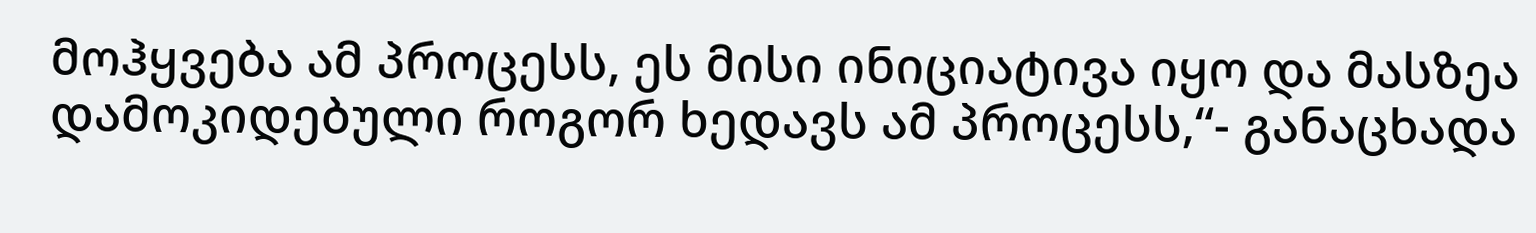მოჰყვება ამ პროცესს, ეს მისი ინიციატივა იყო და მასზეა დამოკიდებული როგორ ხედავს ამ პროცესს,“- განაცხადა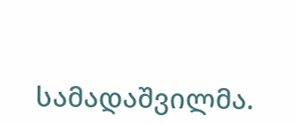სამადაშვილმა.